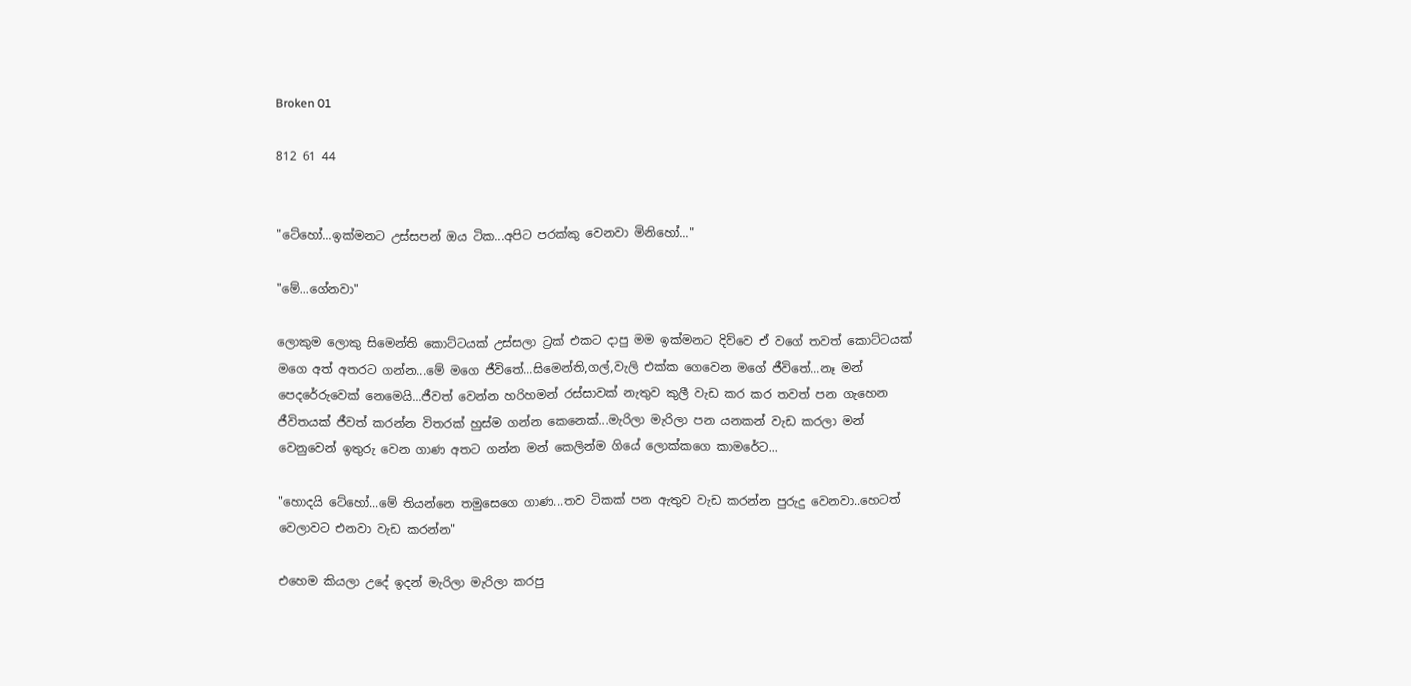Broken 01

812 61 44


"ටේහෝ...ඉක්මනට උස්සපන් ඔය ටික...අපිට පරක්කු වෙනවා මිනිහෝ..."

"මේ...ගේනවා"

ලොකුම ලොකු සිමෙන්‍ති කොට්ටයක් උස්සලා ට්‍රක් එකට දාපු මම ඉක්මනට දිව්වෙ ඒ වගේ තවත් කොට්ටයක් මගෙ අත් අතරට ගන්න...මේ මගෙ ජීවිතේ...සිමෙන්ති,ගල්,වැලි එක්ක ගෙවෙන මගේ ජීවිතේ...නෑ මන් පෙදරේරුවෙක් නෙමෙයි...ජීවත් වෙන්න හරිහමන් රස්සාවක් නැතුව කුලී වැඩ කර කර තවත් පන ගැහෙන ජීවිතයක් ජීවත් කරන්න විතරක් හුස්ම ගන්න කෙනෙක්...මැරිලා මැරිලා පන යනකන් වැඩ කරලා මන් වෙනුවෙන් ඉතුරු වෙන ගාණ අතට ගන්න මන් කෙලින්ම ගියේ ලොක්කගෙ කාමරේට...

"හොදයි ටේහෝ...මේ තියන්නෙ තමුසෙගෙ ගාණ...තව ටිකක් පන ඇතුව වැඩ කරන්න පුරුදු වෙනවා..හෙටත් වෙලාවට එනවා වැඩ කරන්න"

එහෙම කියලා උදේ ඉදන් මැරිලා මැරිලා කරපු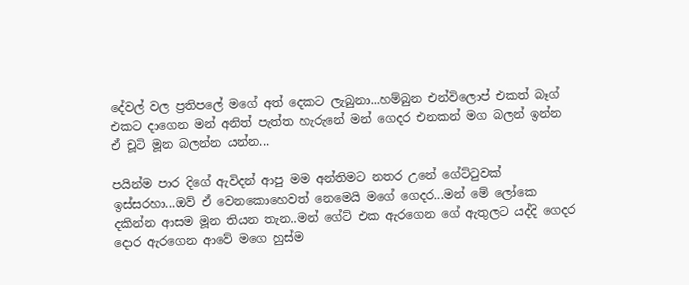දේවල් වල ප්‍රතිපලේ මගේ අත් දෙකට ලැබුනා...හම්බුන එන්විලොප් එකත් බෑග් එකට දාගෙන මන් අනිත් පැත්ත හැරුනේ මන් ගෙදර එනකන් මග බලන් ඉන්න ඒ චූටි මූන බලන්න යන්න...

පයින්ම පාර දිගේ ඇවිදන් ආපු මම අන්තිමට නතර උනේ ගේට්ටුවක් ඉස්සරහා...ඔව් ඒ වෙනකොහෙවත් නෙමෙයි මගේ ගෙදර...මන් මේ ලෝකෙ දකින්න ආසම මූන තියන තැන..මන් ගේට් එක ඇරගෙන ගේ ඇතුලට යද්දි ගෙදර දොර ඇරගෙන ආවේ මගෙ හුස්ම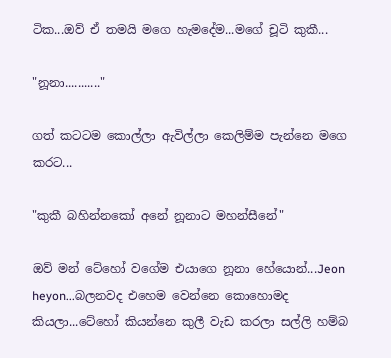ටික...ඔව් ඒ තමයි මගෙ හැමදේම...මගේ චූටි කුකී...

"නූනා..........."

ගත් කටටම කොල්ලා ඇවිල්ලා කෙලිම්ම පැන්නෙ මගෙ කරට...

"කුකී බහින්නකෝ අනේ නූනාට මහන්සීනේ"

ඔව් මන් ටේහෝ වගේම එයාගෙ නූනා හේයොන්...Jeon heyon...බලනවද එහෙම වෙන්නෙ කොහොමද කියලා...ටේහෝ කියන්නෙ කුලී වැඩ කරලා සල්ලි හම්බ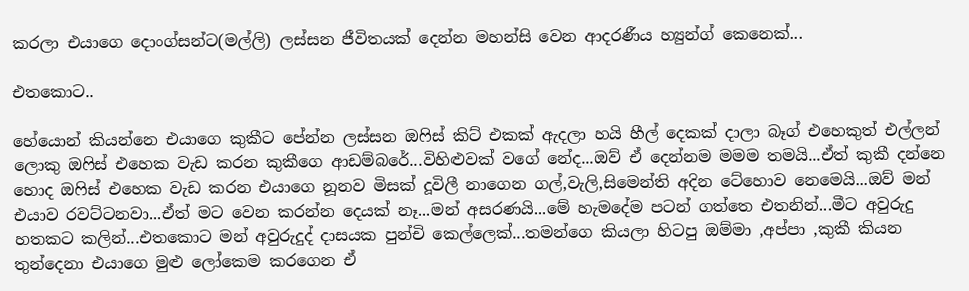කරලා එයාගෙ දොංග්සන්ට(මල්ලි) ලස්සන ජීවිතයක් දෙන්න මහන්සි වෙන ආදරණීය හ්‍යුන්ග් කෙනෙක්...

එතකොට..

හේයොන් කියන්නෙ එයාගෙ කුකීට පේන්න ලස්සන ඔෆිස් කිට් එකක් ඇදලා හයි හීල් දෙකක් දාලා බෑග් එහෙකුත් එල්ලන් ලොකු ඔෆිස් එහෙක වැඩ කරන කුකීගෙ ආඩම්බරේ...විහිළුවක් වගේ නේද...ඔව් ඒ දෙන්නම මමම තමයි...ඒත් කුකී දන්නෙ හොද ඔෆිස් එහෙක වැඩ කරන එයාගෙ නූනව මිසක් දූවිලී නාගෙන ගල්,වැලි,සිමෙන්ති අදින ටේහොව නෙමෙයි...ඔව් මන් එයාව රවට්ටනවා...ඒත් මට වෙන කරන්න දෙයක් නෑ...මන් අසරණයි...මේ හැමදේම පටන් ගත්තෙ එතනින්...මීට අවුරුදු හතකට කලින්...එතකොට මන් අවුරුදුද් දාසයක පුන්චි කෙල්ලෙක්...තමන්ගෙ කියලා හිටපු ඔම්මා ,අප්පා ,කුකී කියන තුන්දෙනා එයාගෙ මුළු ලෝකෙම කරගෙන ඒ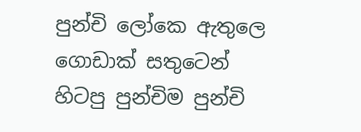පුන්චි ලෝකෙ ඇතුලෙ ගොඩාක් සතුටෙන් හිටපු පුන්චිම පුන්චි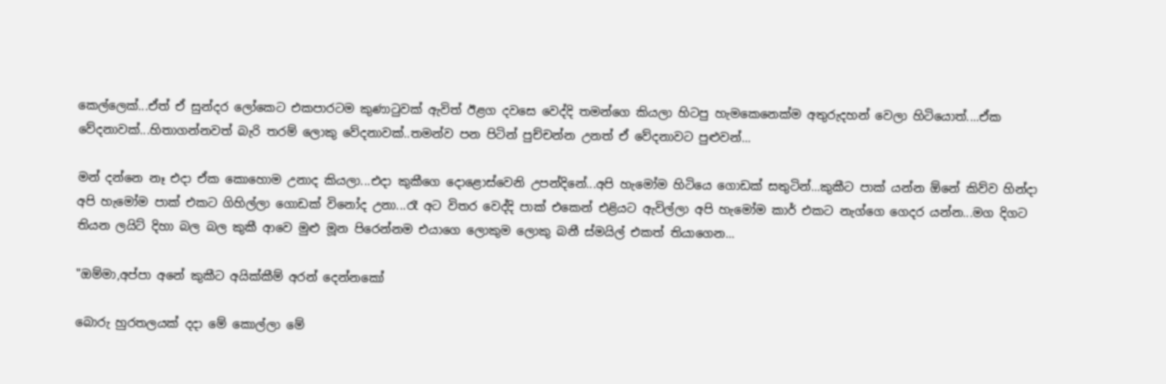කෙල්ලෙක්...ඒත් ඒ සුන්දර ලෝකෙට එකපාරටම කුණාටුවක් ඇවිත් ඊළග දවසෙ වෙද්දි තමන්ගෙ කියලා හිටපු හැමකෙනෙක්ම අතුරුදහන් වෙලා හිටියොත්....ඒක වේදනාවක්...හිතාගන්නවත් බැරි තරම් ලොකු වේදනාවක්..තමන්ව පන පිටින් පුච්චන්න උනත් ඒ වේදනාවට පුළුවන්...

මන් දන්නෙ නෑ එදා ඒක කොහොම උනාද කියලා...එදා කුකීගෙ ද‌ොළ‌ොස්ව‌ෙනි උපන්දිනේ...අපි හැමෝම හිටියෙ ගොඩක් සතුටින්...කුකීට පාක් යන්න ඕනේ කිව්ව හින්දා අපි හැමෝම පාක් එකට ගිහිල්ලා ගොඩක් විනෝද උනා...රෑ අට විතර වෙද්දි පාක් එකෙන් එළියට ඇවිල්ලා අපි හැමෝම කාර් එකට නැග්ගෙ ගෙදර යන්න...මග දිගට තියන ලයිට් දිහා බල බල කුකී ආවෙ මුළු මූන පිරෙන්නම එයාගෙ ලොකුම ලොකු බනී ස්මයිල් එකත් තියාගෙන...

"ඔම්මා,අප්පා අනේ කුකීට අයික්කීම් අරන් දෙන්නකෝ

බොරු හුරතලයක් දදා මේ කොල්ලා මේ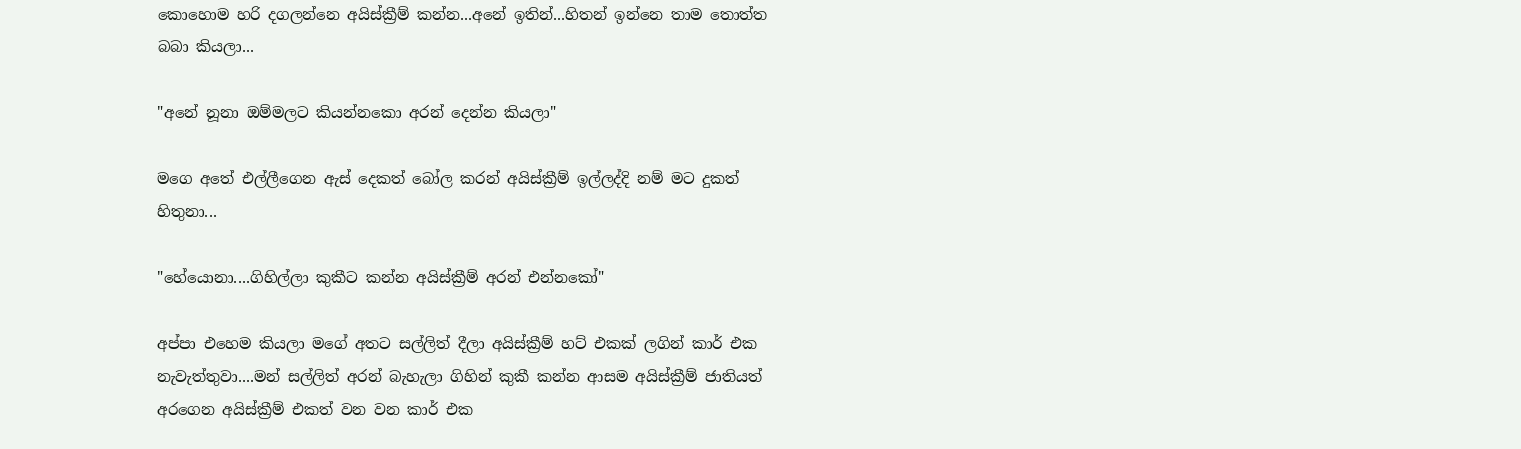කොහොම හරි දගලන්නෙ අයිස්ක්‍රීම් කන්න...අනේ ඉතින්...හිතන් ඉන්නෙ තාම තොත්ත බබා කියලා...

"අනේ නූනා ඔම්මලට කියන්නකො අරන් දෙන්න කියලා"

මගෙ අතේ එල්ලීගෙන ඇස් දෙකත් බෝල කරන් අයිස්ක්‍රීම් ඉල්ලද්දි නම් මට දුකත් හිතුනා...

"හේයොනා....ගිහිල්ලා කුකීට කන්න අයිස්ක්‍රීම් අරන් එන්නකෝ"

අප්පා එහෙම කියලා මගේ අතට සල්ලිත් දීලා අයිස්ක්‍රීම් හට් එකක් ලගින් කාර් එක නැවැත්තුවා....මන් සල්ලිත් අරන් බැහැලා ගිහින් කුකී කන්න ආසම අයිස්ක්‍රීම් ජාතියත් අරගෙන අයිස්ක්‍රීම් එකත් වන වන කාර් එක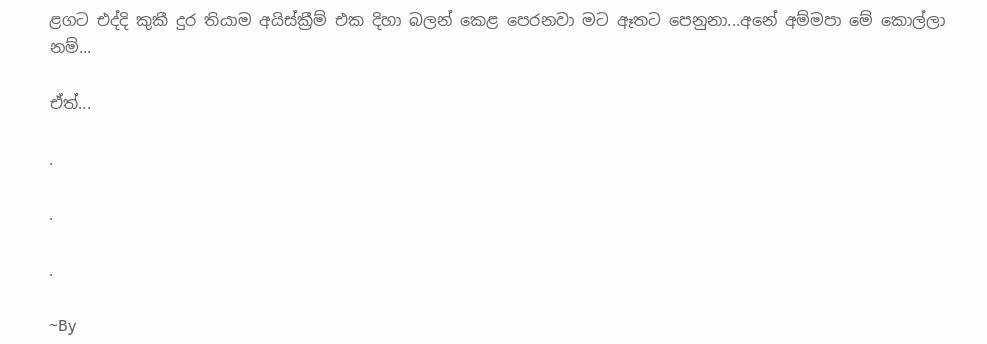ළගට එද්දි කුකී දුර තියාම අයිස්ක්‍රීම් එක දිහා බලන් කෙළ පෙරනවා මට ඈතට පෙනුනා...අනේ අම්මපා මේ කොල්ලා නම්...

ඒත්...

.

.

.

~By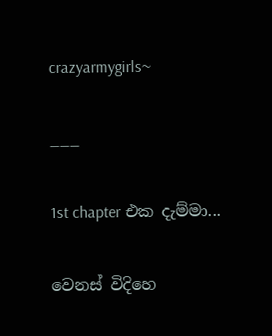crazyarmygirls~

___

1st chapter එක දැම්මා...

වෙනස් විදිහෙ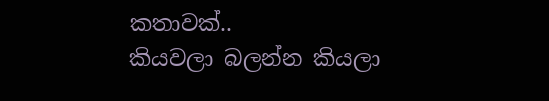කතාවක්..
කියවලා බලන්න කියලා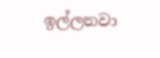ඉල්ලනවා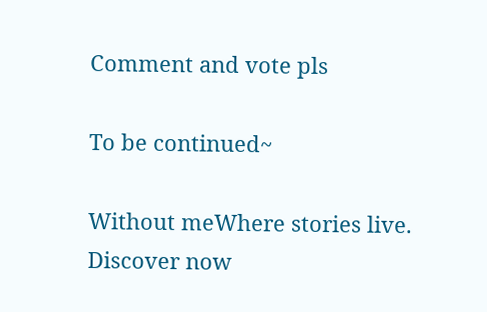Comment and vote pls

To be continued~

Without meWhere stories live. Discover now